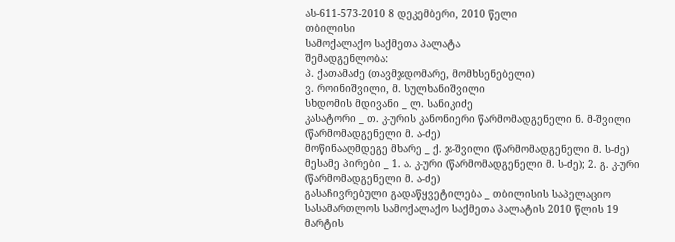ას-611-573-2010 8 დეკემბერი, 2010 წელი
თბილისი
სამოქალაქო საქმეთა პალატა
შემადგენლობა:
პ. ქათამაძე (თავმჯდომარე, მომხსენებელი)
ვ. როინიშვილი, მ. სულხანიშვილი
სხდომის მდივანი _ ლ. სანიკიძე
კასატორი _ თ. კ-ურის კანონიერი წარმომადგენელი ნ. მ-შვილი (წარმომადგენელი მ. ა-ძე)
მოწინააღმდეგე მხარე _ ქ. ჯ-შვილი (წარმომადგენელი მ. ს-ძე)
მესამე პირები _ 1. ა. კ-ური (წარმომადგენელი მ. ს-ძე); 2. გ. კ-ური (წარმომადგენელი მ. ა-ძე)
გასაჩივრებული გადაწყვეტილება _ თბილისის საპელაციო სასამართლოს სამოქალაქო საქმეთა პალატის 2010 წლის 19 მარტის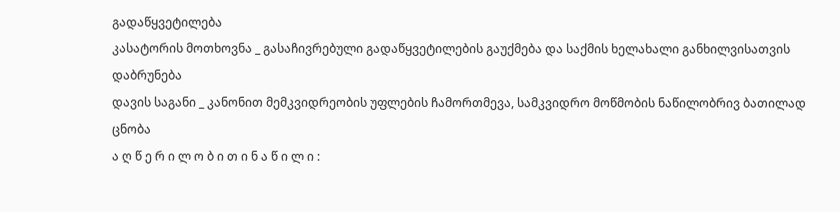გადაწყვეტილება
კასატორის მოთხოვნა _ გასაჩივრებული გადაწყვეტილების გაუქმება და საქმის ხელახალი განხილვისათვის დაბრუნება
დავის საგანი _ კანონით მემკვიდრეობის უფლების ჩამორთმევა, სამკვიდრო მოწმობის ნაწილობრივ ბათილად ცნობა
ა ღ წ ე რ ი ლ ო ბ ი თ ი ნ ა წ ი ლ ი :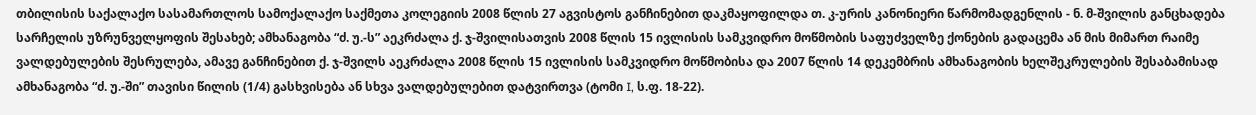თბილისის საქალაქო სასამართლოს სამოქალაქო საქმეთა კოლეგიის 2008 წლის 27 აგვისტოს განჩინებით დაკმაყოფილდა თ. კ-ურის კანონიერი წარმომადგენლის - ნ. მ-შვილის განცხადება სარჩელის უზრუნველყოფის შესახებ; ამხანაგობა “ძ. უ.-ს” აეკრძალა ქ. ჯ-შვილისათვის 2008 წლის 15 ივლისის სამკვიდრო მოწმობის საფუძველზე ქონების გადაცემა ან მის მიმართ რაიმე ვალდებულების შესრულება, ამავე განჩინებით ქ. ჯ-შვილს აეკრძალა 2008 წლის 15 ივლისის სამკვიდრო მოწმობისა და 2007 წლის 14 დეკემბრის ამხანაგობის ხელშეკრულების შესაბამისად ამხანაგობა “ძ. უ.-ში” თავისი წილის (1/4) გასხვისება ან სხვა ვალდებულებით დატვირთვა (ტომი I, ს.ფ. 18-22).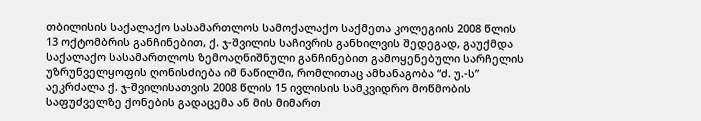თბილისის საქალაქო სასამართლოს სამოქალაქო საქმეთა კოლეგიის 2008 წლის 13 ოქტომბრის განჩინებით, ქ. ჯ-შვილის საჩივრის განხილვის შედეგად, გაუქმდა საქალაქო სასამართლოს ზემოაღნიშნული განჩინებით გამოყენებული სარჩელის უზრუნველყოფის ღონისძიება იმ ნაწილში, რომლითაც ამხანაგობა “ძ. უ.-ს” აეკრძალა ქ. ჯ-შვილისათვის 2008 წლის 15 ივლისის სამკვიდრო მოწმობის საფუძველზე ქონების გადაცემა ან მის მიმართ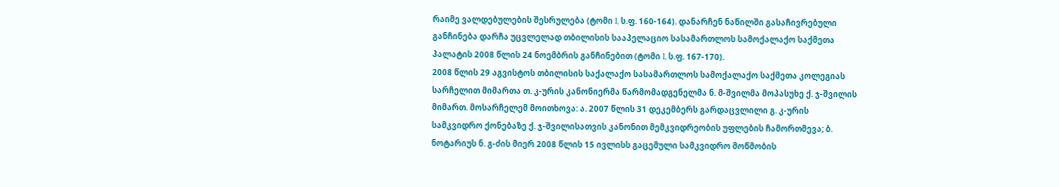რაიმე ვალდებულების შესრულება (ტომი I, ს.ფ. 160-164). დანარჩენ ნაწილში გასაჩივრებული განჩინება დარჩა უცვლელად თბილისის სააპელაციო სასამართლოს სამოქალაქო საქმეთა პალატის 2008 წლის 24 ნოემბრის განჩინებით (ტომი I, ს.ფ. 167-170).
2008 წლის 29 აგვისტოს თბილისის საქალაქო სასამართლოს სამოქალაქო საქმეთა კოლეგიას სარჩელით მიმართა თ. კ-ურის კანონიერმა წარმომადგენელმა ნ. მ-შვილმა მოპასუხე ქ. ჯ-შვილის მიმართ. მოსარჩელემ მოითხოვა: ა. 2007 წლის 31 დეკემბერს გარდაცვლილი გ. კ-ურის სამკვიდრო ქონებაზე ქ. ჯ-შვილისათვის კანონით მემკვიდრეობის უფლების ჩამორთმევა; ბ. ნოტარიუს ნ. გ-ძის მიერ 2008 წლის 15 ივლისს გაცემული სამკვიდრო მოწმობის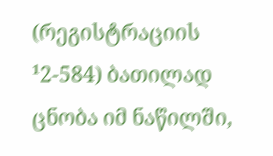(რეგისტრაციის ¹2-584) ბათილად ცნობა იმ ნაწილში,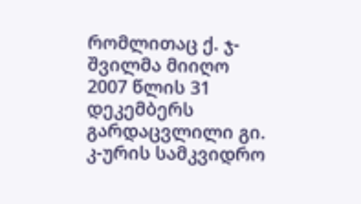რომლითაც ქ. ჯ-შვილმა მიიღო 2007 წლის 31 დეკემბერს გარდაცვლილი გი. კ-ურის სამკვიდრო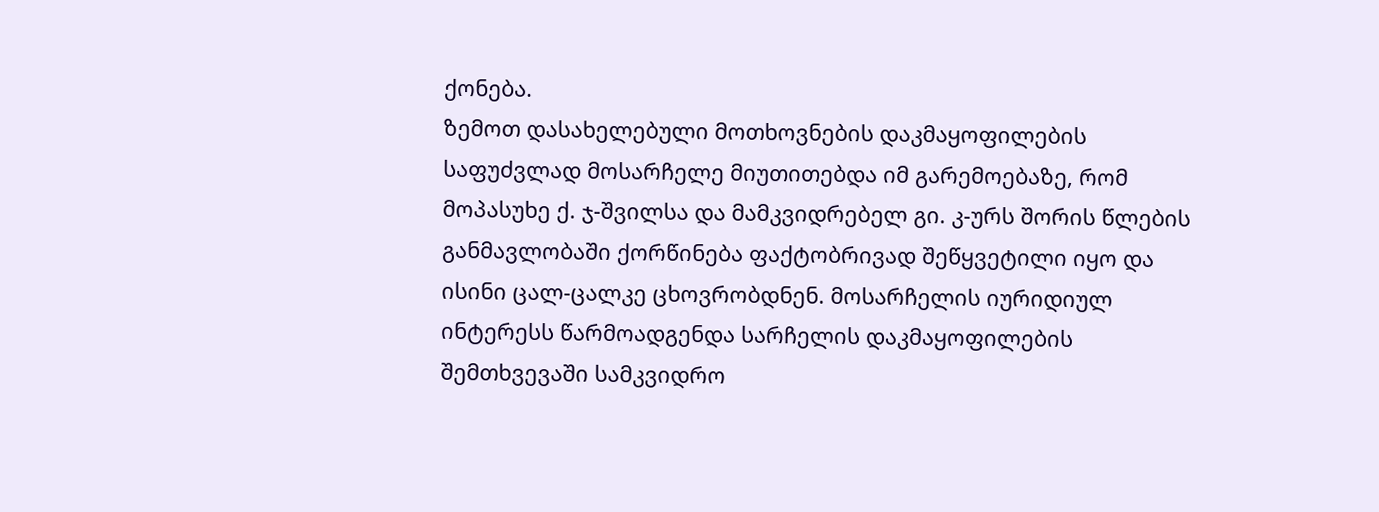ქონება.
ზემოთ დასახელებული მოთხოვნების დაკმაყოფილების საფუძვლად მოსარჩელე მიუთითებდა იმ გარემოებაზე, რომ მოპასუხე ქ. ჯ-შვილსა და მამკვიდრებელ გი. კ-ურს შორის წლების განმავლობაში ქორწინება ფაქტობრივად შეწყვეტილი იყო და ისინი ცალ-ცალკე ცხოვრობდნენ. მოსარჩელის იურიდიულ ინტერესს წარმოადგენდა სარჩელის დაკმაყოფილების შემთხვევაში სამკვიდრო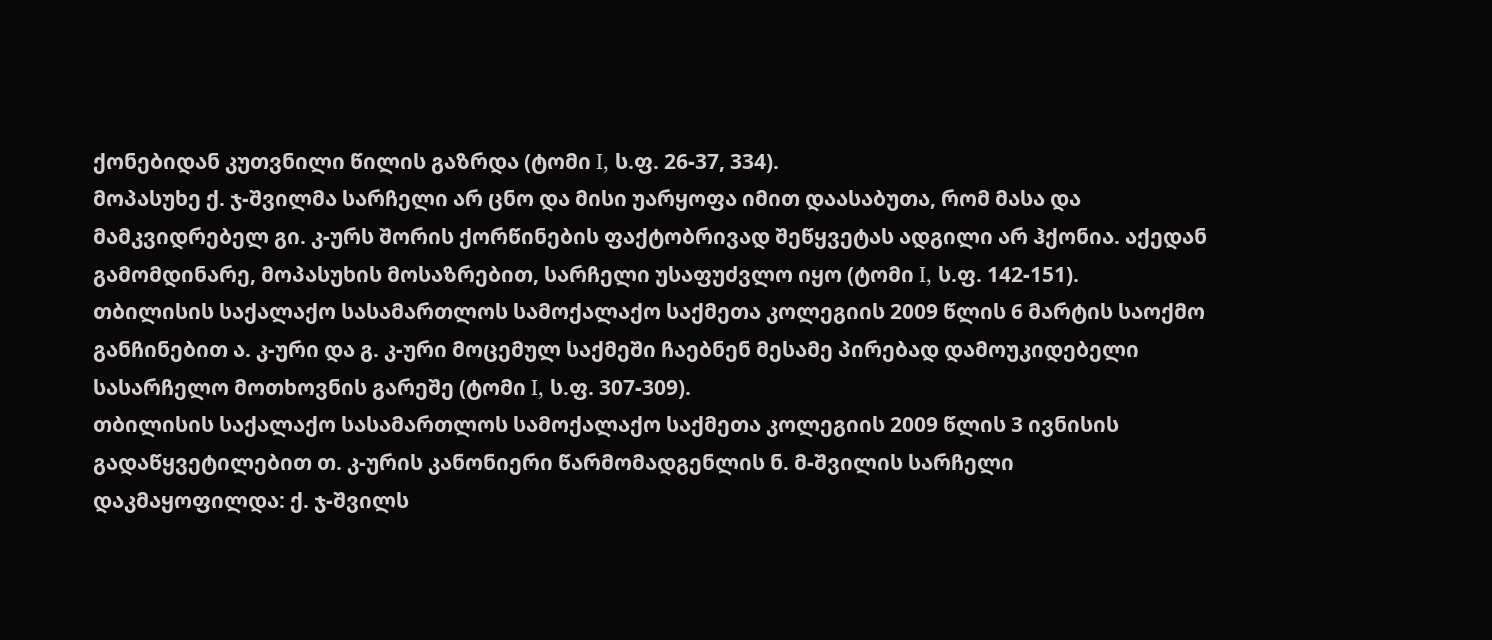ქონებიდან კუთვნილი წილის გაზრდა (ტომი I, ს.ფ. 26-37, 334).
მოპასუხე ქ. ჯ-შვილმა სარჩელი არ ცნო და მისი უარყოფა იმით დაასაბუთა, რომ მასა და მამკვიდრებელ გი. კ-ურს შორის ქორწინების ფაქტობრივად შეწყვეტას ადგილი არ ჰქონია. აქედან გამომდინარე, მოპასუხის მოსაზრებით, სარჩელი უსაფუძვლო იყო (ტომი I, ს.ფ. 142-151).
თბილისის საქალაქო სასამართლოს სამოქალაქო საქმეთა კოლეგიის 2009 წლის 6 მარტის საოქმო განჩინებით ა. კ-ური და გ. კ-ური მოცემულ საქმეში ჩაებნენ მესამე პირებად დამოუკიდებელი სასარჩელო მოთხოვნის გარეშე (ტომი I, ს.ფ. 307-309).
თბილისის საქალაქო სასამართლოს სამოქალაქო საქმეთა კოლეგიის 2009 წლის 3 ივნისის გადაწყვეტილებით თ. კ-ურის კანონიერი წარმომადგენლის ნ. მ-შვილის სარჩელი დაკმაყოფილდა: ქ. ჯ-შვილს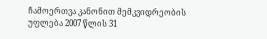ჩამოერთვა კანონით მემკვიდრეობის უფლება 2007 წლის 31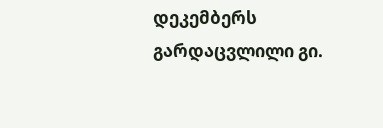დეკემბერს გარდაცვლილი გი.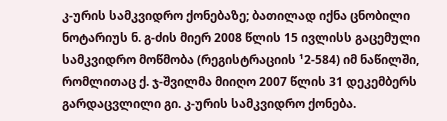კ-ურის სამკვიდრო ქონებაზე; ბათილად იქნა ცნობილი ნოტარიუს ნ. გ-ძის მიერ 2008 წლის 15 ივლისს გაცემული სამკვიდრო მოწმობა (რეგისტრაციის ¹2-584) იმ ნაწილში, რომლითაც ქ. ჯ-შვილმა მიიღო 2007 წლის 31 დეკემბერს გარდაცვლილი გი. კ-ურის სამკვიდრო ქონება.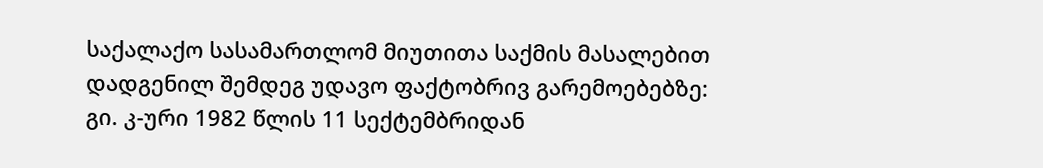საქალაქო სასამართლომ მიუთითა საქმის მასალებით დადგენილ შემდეგ უდავო ფაქტობრივ გარემოებებზე:
გი. კ-ური 1982 წლის 11 სექტემბრიდან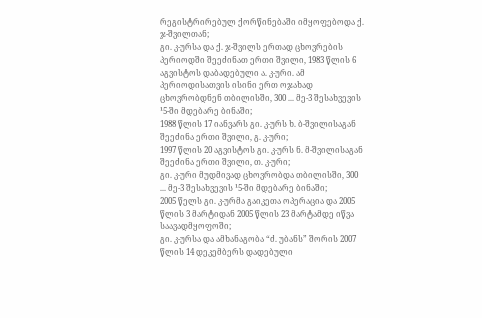რეგისტრირებულ ქორწინებაში იმყოფებოდა ქ. ჯ-შვილთან;
გი. კ-ურსა და ქ. ჯ-შვილს ერთად ცხოვრების პერიოდში შეეძინათ ერთი შვილი, 1983 წლის 6 აგვისტოს დაბადებული ა. კ-ური. ამ პერიოდისათვის ისინი ერთ ოჯახად ცხოვრობდნენ თბილისში, 300 ... მე-3 შესახვევის ¹5-ში მდებარე ბინაში;
1988 წლის 17 იანვარს გი. კ-ურს ხ. ბ-შვილისაგან შეეძინა ერთი შვილი, გ. კ-ური;
1997 წლის 20 აგვისტოს გი. კ-ურს ნ. მ-შვილისაგან შეეძინა ერთი შვილი, თ. კ-ური;
გი. კ-ური მუდმივად ცხოვრობდა თბილისში, 300 ... მე-3 შესახვევის ¹5-ში მდებარე ბინაში;
2005 წელს გი. კ-ურმა გაიკეთა ოპერაცია და 2005 წლის 3 მარტიდან 2005 წლის 23 მარტამდე იწვა საავადმყოფოში;
გი. კ-ურსა და ამხანაგობა “ძ. უბანს” შორის 2007 წლის 14 დეკემბერს დადებული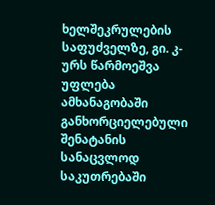ხელშეკრულების საფუძველზე, გი. კ-ურს წარმოეშვა უფლება ამხანაგობაში განხორციელებული შენატანის სანაცვლოდ საკუთრებაში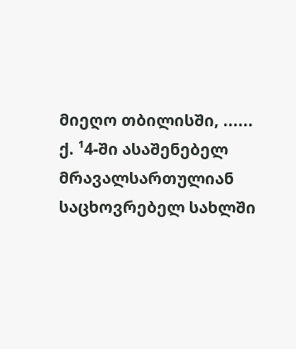მიეღო თბილისში, ...... ქ. ¹4-ში ასაშენებელ მრავალსართულიან საცხოვრებელ სახლში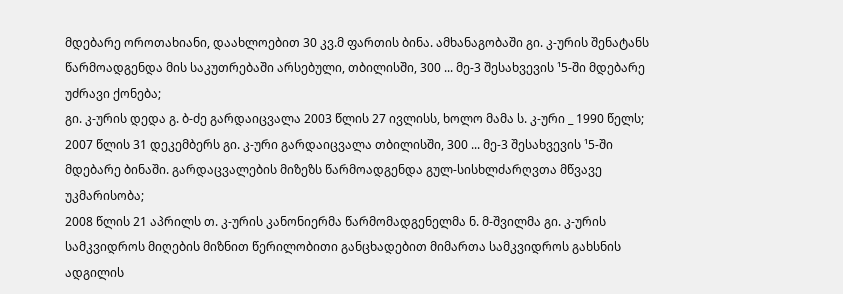მდებარე ოროთახიანი, დაახლოებით 30 კვ.მ ფართის ბინა. ამხანაგობაში გი. კ-ურის შენატანს წარმოადგენდა მის საკუთრებაში არსებული, თბილისში, 300 ... მე-3 შესახვევის ¹5-ში მდებარე უძრავი ქონება;
გი. კ-ურის დედა გ. ბ-ძე გარდაიცვალა 2003 წლის 27 ივლისს, ხოლო მამა ს. კ-ური _ 1990 წელს;
2007 წლის 31 დეკემბერს გი. კ-ური გარდაიცვალა თბილისში, 300 ... მე-3 შესახვევის ¹5-ში მდებარე ბინაში. გარდაცვალების მიზეზს წარმოადგენდა გულ-სისხლძარღვთა მწვავე უკმარისობა;
2008 წლის 21 აპრილს თ. კ-ურის კანონიერმა წარმომადგენელმა ნ. მ-შვილმა გი. კ-ურის სამკვიდროს მიღების მიზნით წერილობითი განცხადებით მიმართა სამკვიდროს გახსნის ადგილის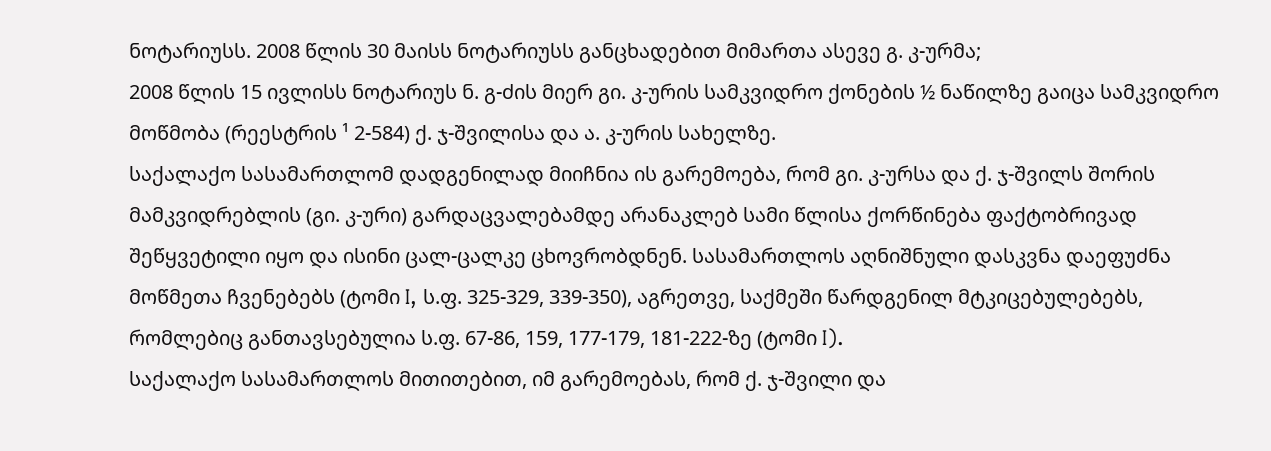ნოტარიუსს. 2008 წლის 30 მაისს ნოტარიუსს განცხადებით მიმართა ასევე გ. კ-ურმა;
2008 წლის 15 ივლისს ნოტარიუს ნ. გ-ძის მიერ გი. კ-ურის სამკვიდრო ქონების ½ ნაწილზე გაიცა სამკვიდრო მოწმობა (რეესტრის ¹ 2-584) ქ. ჯ-შვილისა და ა. კ-ურის სახელზე.
საქალაქო სასამართლომ დადგენილად მიიჩნია ის გარემოება, რომ გი. კ-ურსა და ქ. ჯ-შვილს შორის მამკვიდრებლის (გი. კ-ური) გარდაცვალებამდე არანაკლებ სამი წლისა ქორწინება ფაქტობრივად შეწყვეტილი იყო და ისინი ცალ-ცალკე ცხოვრობდნენ. სასამართლოს აღნიშნული დასკვნა დაეფუძნა მოწმეთა ჩვენებებს (ტომი I, ს.ფ. 325-329, 339-350), აგრეთვე, საქმეში წარდგენილ მტკიცებულებებს, რომლებიც განთავსებულია ს.ფ. 67-86, 159, 177-179, 181-222-ზე (ტომი I).
საქალაქო სასამართლოს მითითებით, იმ გარემოებას, რომ ქ. ჯ-შვილი და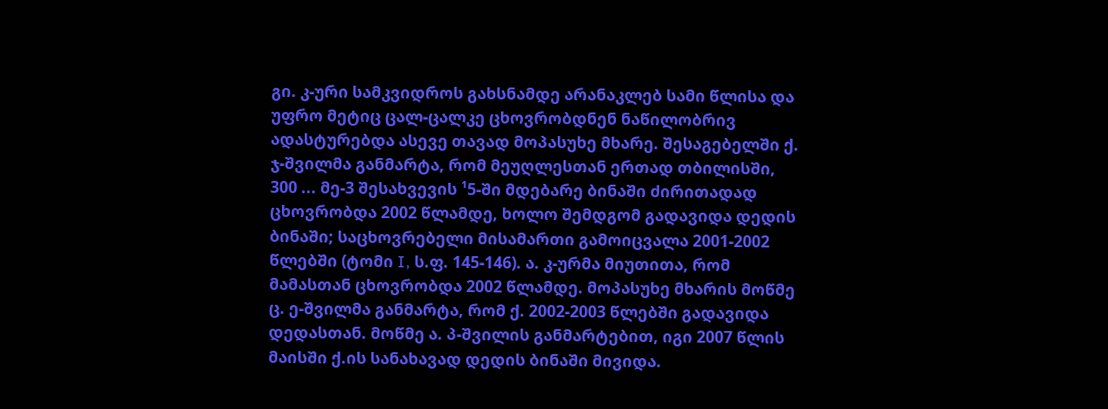გი. კ-ური სამკვიდროს გახსნამდე არანაკლებ სამი წლისა და უფრო მეტიც ცალ-ცალკე ცხოვრობდნენ ნაწილობრივ ადასტურებდა ასევე თავად მოპასუხე მხარე. შესაგებელში ქ. ჯ-შვილმა განმარტა, რომ მეუღლესთან ერთად თბილისში, 300 ... მე-3 შესახვევის ¹5-ში მდებარე ბინაში ძირითადად ცხოვრობდა 2002 წლამდე, ხოლო შემდგომ გადავიდა დედის ბინაში; საცხოვრებელი მისამართი გამოიცვალა 2001-2002 წლებში (ტომი I, ს.ფ. 145-146). ა. კ-ურმა მიუთითა, რომ მამასთან ცხოვრობდა 2002 წლამდე. მოპასუხე მხარის მოწმე ც. ე-შვილმა განმარტა, რომ ქ. 2002-2003 წლებში გადავიდა დედასთან. მოწმე ა. პ-შვილის განმარტებით, იგი 2007 წლის მაისში ქ.ის სანახავად დედის ბინაში მივიდა.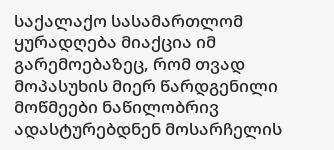საქალაქო სასამართლომ ყურადღება მიაქცია იმ გარემოებაზეც, რომ თვად მოპასუხის მიერ წარდგენილი მოწმეები ნაწილობრივ ადასტურებდნენ მოსარჩელის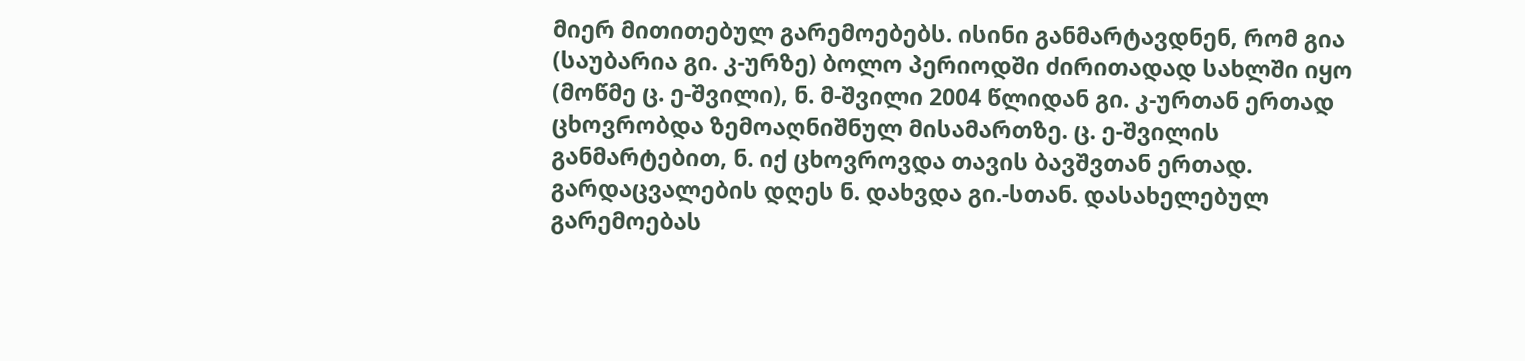მიერ მითითებულ გარემოებებს. ისინი განმარტავდნენ, რომ გია (საუბარია გი. კ-ურზე) ბოლო პერიოდში ძირითადად სახლში იყო (მოწმე ც. ე-შვილი), ნ. მ-შვილი 2004 წლიდან გი. კ-ურთან ერთად ცხოვრობდა ზემოაღნიშნულ მისამართზე. ც. ე-შვილის განმარტებით, ნ. იქ ცხოვროვდა თავის ბავშვთან ერთად. გარდაცვალების დღეს ნ. დახვდა გი.-სთან. დასახელებულ გარემოებას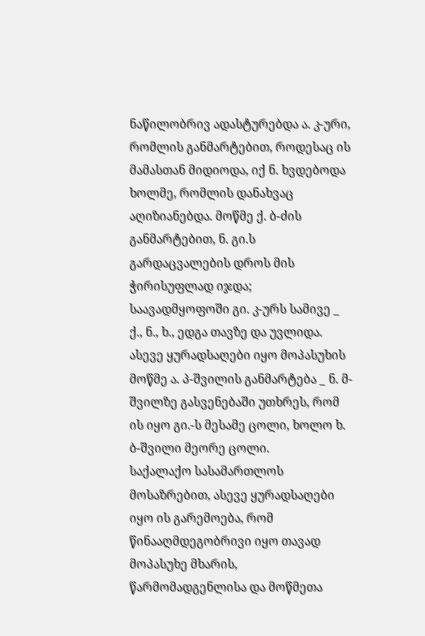ნაწილობრივ ადასტურებდა ა. კ-ური, რომლის განმარტებით, როდესაც ის მამასთან მიდიოდა, იქ ნ. ხვდებოდა ხოლმე, რომლის დანახვაც აღიზიანებდა. მოწმე ქ. ბ-ძის განმარტებით, ნ. გი.ს გარდაცვალების დროს მის ჭირისუფლად იჯდა; საავადმყოფოში გი. კ-ურს სამივე _ ქ., ნ., ხ., ედგა თავზე და უვლიდა. ასევე ყურადსაღები იყო მოპასუხის მოწმე ა. პ-შვილის განმარტება _ ნ. მ-შვილზე გასვენებაში უთხრეს, რომ ის იყო გი.-ს მესამე ცოლი, ხოლო ხ. ბ-შვილი მეორე ცოლი.
საქალაქო სასამართლოს მოსაზრებით, ასევე ყურადსაღები იყო ის გარემოება, რომ წინააღმდეგობრივი იყო თავად მოპასუხე მხარის, წარმომადგენლისა და მოწმეთა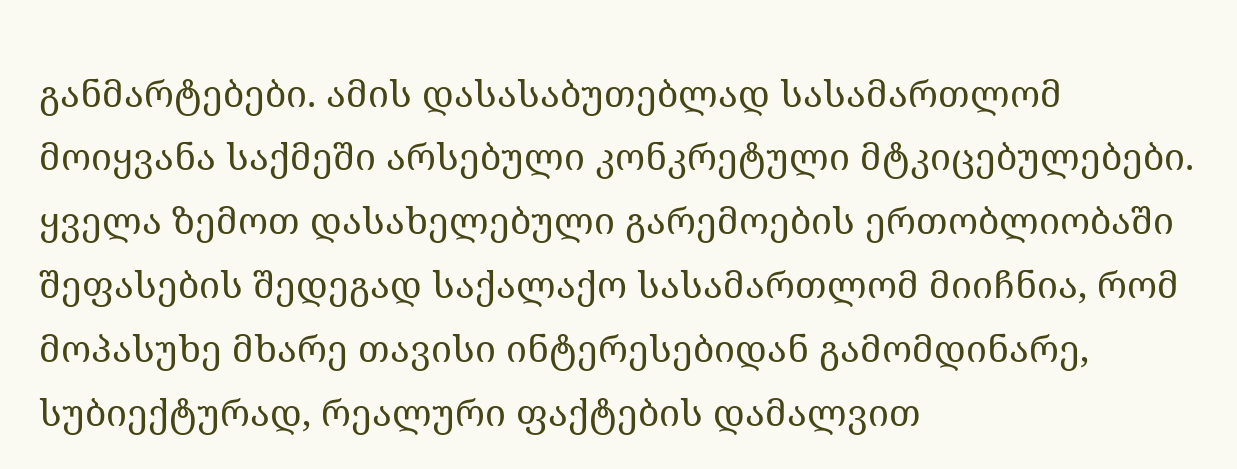განმარტებები. ამის დასასაბუთებლად სასამართლომ მოიყვანა საქმეში არსებული კონკრეტული მტკიცებულებები.
ყველა ზემოთ დასახელებული გარემოების ერთობლიობაში შეფასების შედეგად საქალაქო სასამართლომ მიიჩნია, რომ მოპასუხე მხარე თავისი ინტერესებიდან გამომდინარე, სუბიექტურად, რეალური ფაქტების დამალვით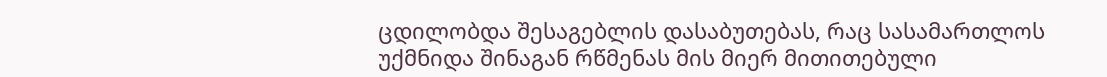ცდილობდა შესაგებლის დასაბუთებას, რაც სასამართლოს უქმნიდა შინაგან რწმენას მის მიერ მითითებული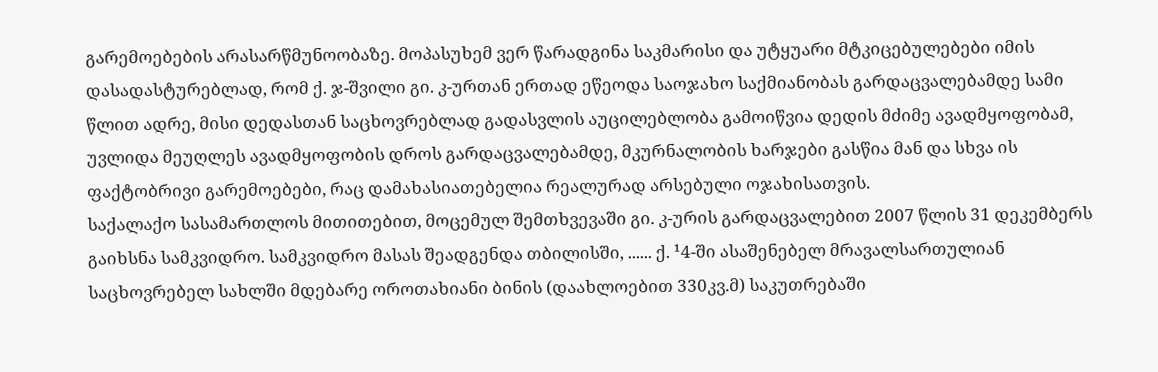გარემოებების არასარწმუნოობაზე. მოპასუხემ ვერ წარადგინა საკმარისი და უტყუარი მტკიცებულებები იმის დასადასტურებლად, რომ ქ. ჯ-შვილი გი. კ-ურთან ერთად ეწეოდა საოჯახო საქმიანობას გარდაცვალებამდე სამი წლით ადრე, მისი დედასთან საცხოვრებლად გადასვლის აუცილებლობა გამოიწვია დედის მძიმე ავადმყოფობამ, უვლიდა მეუღლეს ავადმყოფობის დროს გარდაცვალებამდე, მკურნალობის ხარჯები გასწია მან და სხვა ის ფაქტობრივი გარემოებები, რაც დამახასიათებელია რეალურად არსებული ოჯახისათვის.
საქალაქო სასამართლოს მითითებით, მოცემულ შემთხვევაში გი. კ-ურის გარდაცვალებით 2007 წლის 31 დეკემბერს გაიხსნა სამკვიდრო. სამკვიდრო მასას შეადგენდა თბილისში, ...... ქ. ¹4-ში ასაშენებელ მრავალსართულიან საცხოვრებელ სახლში მდებარე ოროთახიანი ბინის (დაახლოებით 330კვ.მ) საკუთრებაში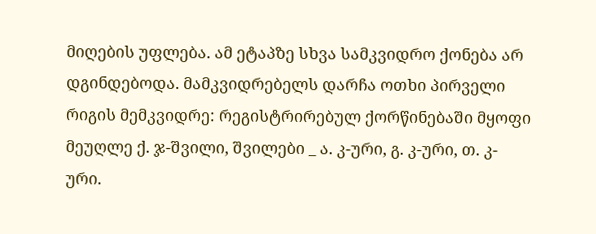მიღების უფლება. ამ ეტაპზე სხვა სამკვიდრო ქონება არ დგინდებოდა. მამკვიდრებელს დარჩა ოთხი პირველი რიგის მემკვიდრე: რეგისტრირებულ ქორწინებაში მყოფი მეუღლე ქ. ჯ-შვილი, შვილები _ ა. კ-ური, გ. კ-ური, თ. კ-ური.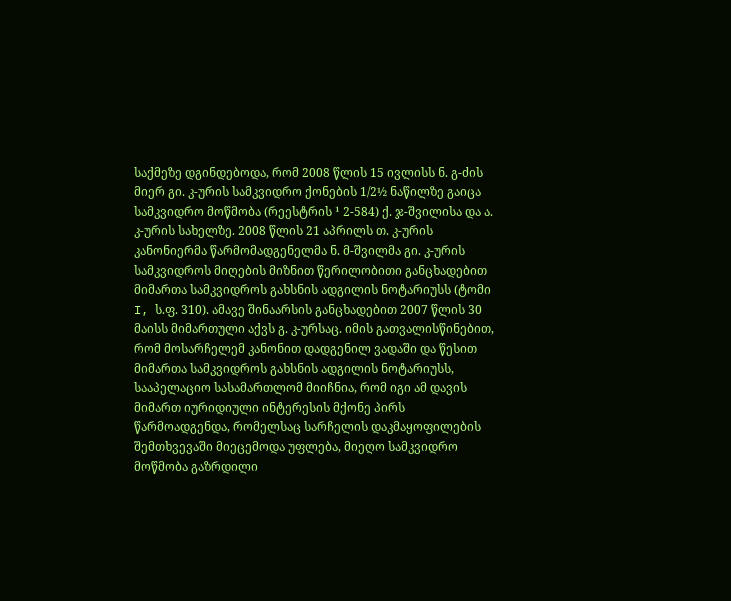საქმეზე დგინდებოდა, რომ 2008 წლის 15 ივლისს ნ. გ-ძის მიერ გი. კ-ურის სამკვიდრო ქონების 1/2½ ნაწილზე გაიცა სამკვიდრო მოწმობა (რეესტრის ¹ 2-584) ქ. ჯ-შვილისა და ა. კ-ურის სახელზე. 2008 წლის 21 აპრილს თ. კ-ურის კანონიერმა წარმომადგენელმა ნ. მ-შვილმა გი. კ-ურის სამკვიდროს მიღების მიზნით წერილობითი განცხადებით მიმართა სამკვიდროს გახსნის ადგილის ნოტარიუსს (ტომი I, ს.ფ. 310). ამავე შინაარსის განცხადებით 2007 წლის 30 მაისს მიმართული აქვს გ. კ-ურსაც. იმის გათვალისწინებით, რომ მოსარჩელემ კანონით დადგენილ ვადაში და წესით მიმართა სამკვიდროს გახსნის ადგილის ნოტარიუსს, სააპელაციო სასამართლომ მიიჩნია, რომ იგი ამ დავის მიმართ იურიდიული ინტერესის მქონე პირს წარმოადგენდა, რომელსაც სარჩელის დაკმაყოფილების შემთხვევაში მიეცემოდა უფლება, მიეღო სამკვიდრო მოწმობა გაზრდილი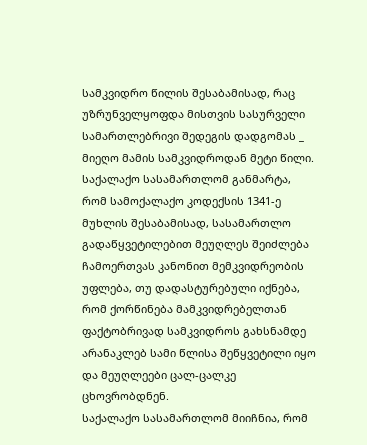სამკვიდრო წილის შესაბამისად, რაც უზრუნველყოფდა მისთვის სასურველი სამართლებრივი შედეგის დადგომას _ მიეღო მამის სამკვიდროდან მეტი წილი.
საქალაქო სასამართლომ განმარტა, რომ სამოქალაქო კოდექსის 1341-ე მუხლის შესაბამისად, სასამართლო გადაწყვეტილებით მეუღლეს შეიძლება ჩამოერთვას კანონით მემკვიდრეობის უფლება, თუ დადასტურებული იქნება, რომ ქორწინება მამკვიდრებელთან ფაქტობრივად სამკვიდროს გახსნამდე არანაკლებ სამი წლისა შეწყვეტილი იყო და მეუღლეები ცალ-ცალკე ცხოვრობდნენ.
საქალაქო სასამართლომ მიიჩნია, რომ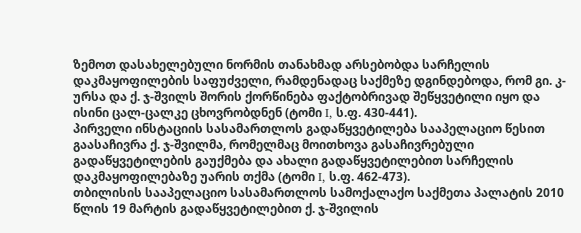ზემოთ დასახელებული ნორმის თანახმად არსებობდა სარჩელის დაკმაყოფილების საფუძველი, რამდენადაც საქმეზე დგინდებოდა, რომ გი. კ-ურსა და ქ. ჯ-შვილს შორის ქორწინება ფაქტობრივად შეწყვეტილი იყო და ისინი ცალ-ცალკე ცხოვრობდნენ (ტომი I, ს.ფ. 430-441).
პირველი ინსტაციის სასამართლოს გადაწყვეტილება სააპელაციო წესით გაასაჩივრა ქ. ჯ-შვილმა, რომელმაც მოითხოვა გასაჩივრებული გადაწყვეტილების გაუქმება და ახალი გადაწყვეტილებით სარჩელის დაკმაყოფილებაზე უარის თქმა (ტომი I, ს.ფ. 462-473).
თბილისის სააპელაციო სასამართლოს სამოქალაქო საქმეთა პალატის 2010 წლის 19 მარტის გადაწყვეტილებით ქ. ჯ-შვილის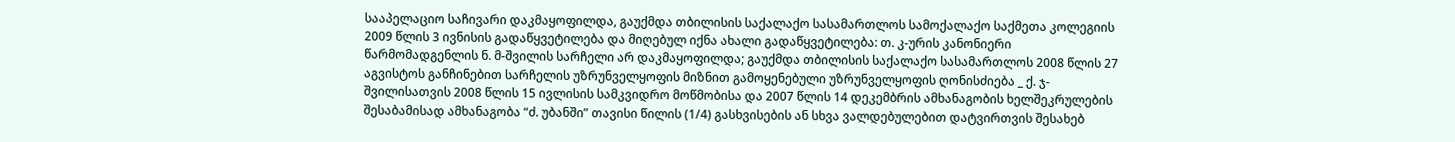სააპელაციო საჩივარი დაკმაყოფილდა, გაუქმდა თბილისის საქალაქო სასამართლოს სამოქალაქო საქმეთა კოლეგიის 2009 წლის 3 ივნისის გადაწყვეტილება და მიღებულ იქნა ახალი გადაწყვეტილება: თ. კ-ურის კანონიერი წარმომადგენლის ნ. მ-შვილის სარჩელი არ დაკმაყოფილდა; გაუქმდა თბილისის საქალაქო სასამართლოს 2008 წლის 27 აგვისტოს განჩინებით სარჩელის უზრუნველყოფის მიზნით გამოყენებული უზრუნველყოფის ღონისძიება _ ქ. ჯ-შვილისათვის 2008 წლის 15 ივლისის სამკვიდრო მოწმობისა და 2007 წლის 14 დეკემბრის ამხანაგობის ხელშეკრულების შესაბამისად ამხანაგობა “ძ. უბანში” თავისი წილის (1/4) გასხვისების ან სხვა ვალდებულებით დატვირთვის შესახებ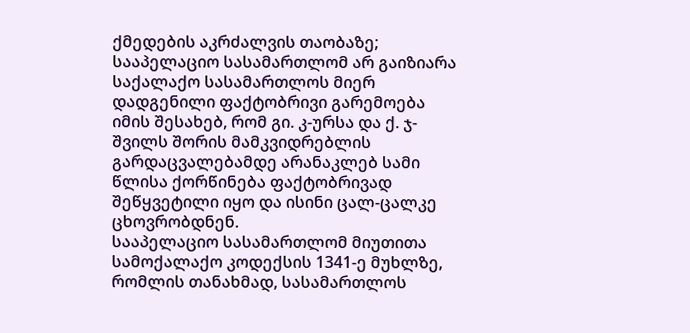ქმედების აკრძალვის თაობაზე;
სააპელაციო სასამართლომ არ გაიზიარა საქალაქო სასამართლოს მიერ დადგენილი ფაქტობრივი გარემოება იმის შესახებ, რომ გი. კ-ურსა და ქ. ჯ-შვილს შორის მამკვიდრებლის გარდაცვალებამდე არანაკლებ სამი წლისა ქორწინება ფაქტობრივად შეწყვეტილი იყო და ისინი ცალ-ცალკე ცხოვრობდნენ.
სააპელაციო სასამართლომ მიუთითა სამოქალაქო კოდექსის 1341-ე მუხლზე, რომლის თანახმად, სასამართლოს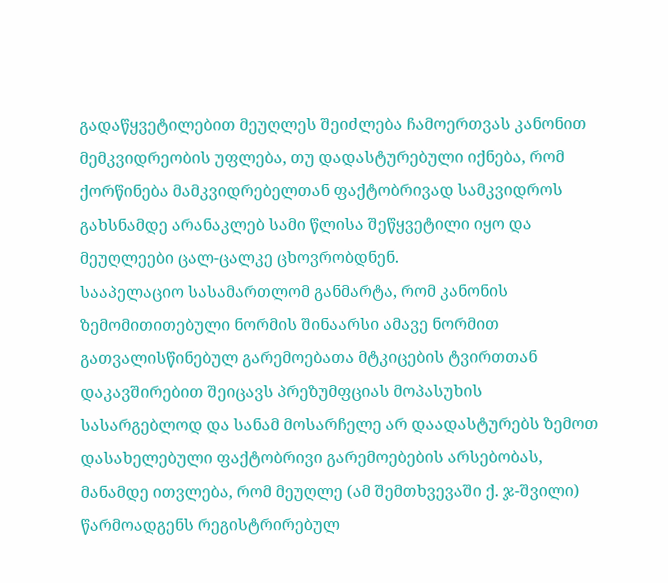გადაწყვეტილებით მეუღლეს შეიძლება ჩამოერთვას კანონით მემკვიდრეობის უფლება, თუ დადასტურებული იქნება, რომ ქორწინება მამკვიდრებელთან ფაქტობრივად სამკვიდროს გახსნამდე არანაკლებ სამი წლისა შეწყვეტილი იყო და მეუღლეები ცალ-ცალკე ცხოვრობდნენ.
სააპელაციო სასამართლომ განმარტა, რომ კანონის ზემომითითებული ნორმის შინაარსი ამავე ნორმით გათვალისწინებულ გარემოებათა მტკიცების ტვირთთან დაკავშირებით შეიცავს პრეზუმფციას მოპასუხის სასარგებლოდ და სანამ მოსარჩელე არ დაადასტურებს ზემოთ დასახელებული ფაქტობრივი გარემოებების არსებობას, მანამდე ითვლება, რომ მეუღლე (ამ შემთხვევაში ქ. ჯ-შვილი) წარმოადგენს რეგისტრირებულ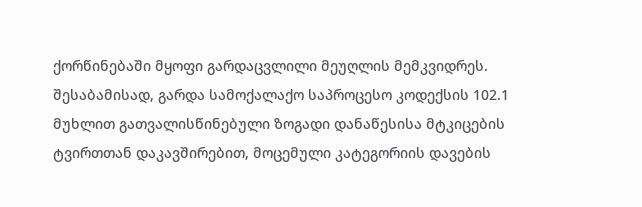ქორწინებაში მყოფი გარდაცვლილი მეუღლის მემკვიდრეს. შესაბამისად, გარდა სამოქალაქო საპროცესო კოდექსის 102.1 მუხლით გათვალისწინებული ზოგადი დანაწესისა მტკიცების ტვირთთან დაკავშირებით, მოცემული კატეგორიის დავების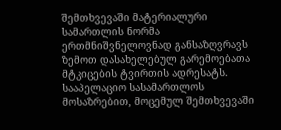შემთხვევაში მატერიალური სამართლის ნორმა ერთმნიშვნელოვნად განსაზღვრავს ზემოთ დასახელებულ გარემოებათა მტკიცების ტვირთის ადრესატს. სააპელაციო სასამართლოს მოსაზრებით, მოცემულ შემთხვევაში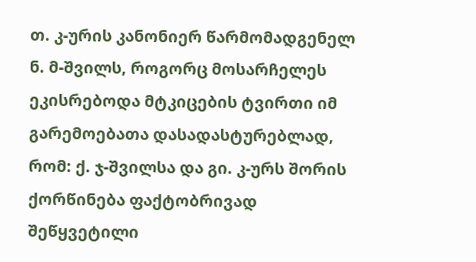თ. კ-ურის კანონიერ წარმომადგენელ ნ. მ-შვილს, როგორც მოსარჩელეს ეკისრებოდა მტკიცების ტვირთი იმ გარემოებათა დასადასტურებლად, რომ: ქ. ჯ-შვილსა და გი. კ-ურს შორის ქორწინება ფაქტობრივად შეწყვეტილი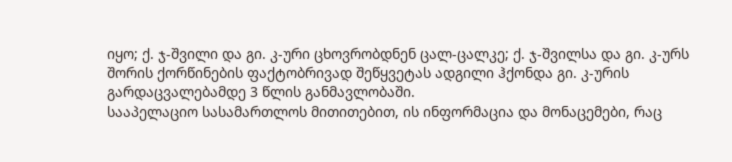იყო; ქ. ჯ-შვილი და გი. კ-ური ცხოვრობდნენ ცალ-ცალკე; ქ. ჯ-შვილსა და გი. კ-ურს შორის ქორწინების ფაქტობრივად შეწყვეტას ადგილი ჰქონდა გი. კ-ურის გარდაცვალებამდე 3 წლის განმავლობაში.
სააპელაციო სასამართლოს მითითებით, ის ინფორმაცია და მონაცემები, რაც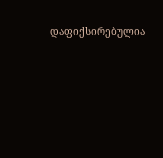დაფიქსირებულია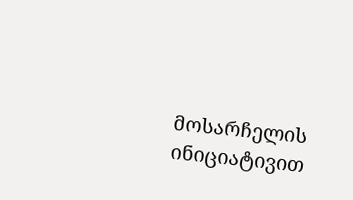მოსარჩელის ინიციატივით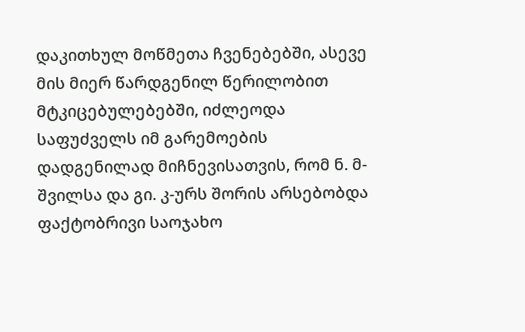დაკითხულ მოწმეთა ჩვენებებში, ასევე მის მიერ წარდგენილ წერილობით მტკიცებულებებში, იძლეოდა საფუძველს იმ გარემოების დადგენილად მიჩნევისათვის, რომ ნ. მ-შვილსა და გი. კ-ურს შორის არსებობდა ფაქტობრივი საოჯახო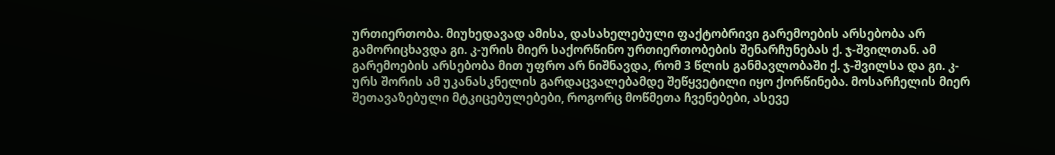ურთიერთობა. მიუხედავად ამისა, დასახელებული ფაქტობრივი გარემოების არსებობა არ გამორიცხავდა გი. კ-ურის მიერ საქორწინო ურთიერთობების შენარჩუნებას ქ. ჯ-შვილთან. ამ გარემოების არსებობა მით უფრო არ ნიშნავდა, რომ 3 წლის განმავლობაში ქ. ჯ-შვილსა და გი. კ-ურს შორის ამ უკანასკნელის გარდაცვალებამდე შეწყვეტილი იყო ქორწინება. მოსარჩელის მიერ შეთავაზებული მტკიცებულებები, როგორც მოწმეთა ჩვენებები, ასევე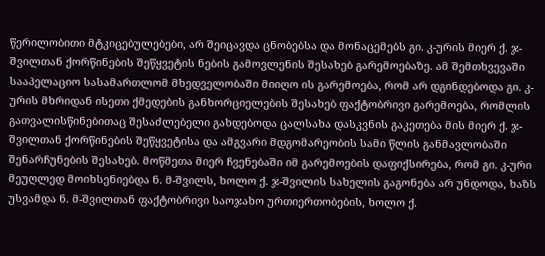წერილობითი მტკიცებულებები, არ შეიცავდა ცნობებსა და მონაცემებს გი. კ-ურის მიერ ქ. ჯ-შვილთან ქორწინების შეწყვეტის ნების გამოვლენის შესახებ გარემოებაზე. ამ შემთხვევაში სააპელაციო სასამართლომ მხედველობაში მიიღო ის გარემოება, რომ არ დგინდებოდა გი. კ-ურის მხრიდან ისეთი ქმედების განხორციელების შესახებ ფაქტობრივი გარემოება, რომლის გათვალისწინებითაც შესაძლებელი გახდებოდა ცალსახა დასკვნის გაკეთება მის მიერ ქ. ჯ-შვილთან ქორწინების შეწყვეტისა და ამგვარი მდგომარეობის სამი წლის განმავლობაში შენარჩუნების შესახებ. მოწმეთა მიერ ჩვენებაში იმ გარემოების დაფიქსირება, რომ გი. კ-ური მეუღლედ მოიხსენიებდა ნ. მ-შვილს, ხოლო ქ. ჯ-შვილის სახელის გაგონება არ უნდოდა, ხაზს უსვამდა ნ. მ-შვილთან ფაქტობრივი საოჯახო ურთიერთობების, ხოლო ქ.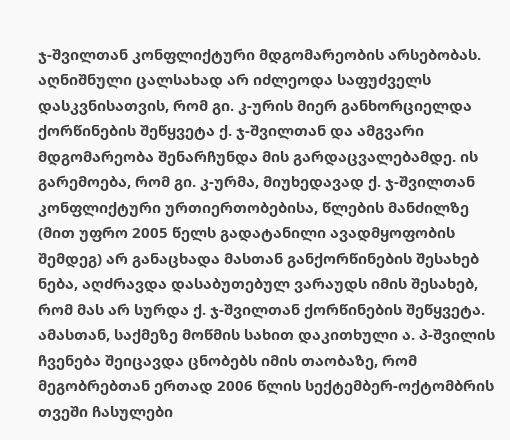ჯ-შვილთან კონფლიქტური მდგომარეობის არსებობას. აღნიშნული ცალსახად არ იძლეოდა საფუძველს დასკვნისათვის, რომ გი. კ-ურის მიერ განხორციელდა ქორწინების შეწყვეტა ქ. ჯ-შვილთან და ამგვარი მდგომარეობა შენარჩუნდა მის გარდაცვალებამდე. ის გარემოება, რომ გი. კ-ურმა, მიუხედავად ქ. ჯ-შვილთან კონფლიქტური ურთიერთობებისა, წლების მანძილზე (მით უფრო 2005 წელს გადატანილი ავადმყოფობის შემდეგ) არ განაცხადა მასთან განქორწინების შესახებ ნება, აღძრავდა დასაბუთებულ ვარაუდს იმის შესახებ, რომ მას არ სურდა ქ. ჯ-შვილთან ქორწინების შეწყვეტა. ამასთან, საქმეზე მოწმის სახით დაკითხული ა. პ-შვილის ჩვენება შეიცავდა ცნობებს იმის თაობაზე, რომ მეგობრებთან ერთად 2006 წლის სექტემბერ-ოქტომბრის თვეში ჩასულები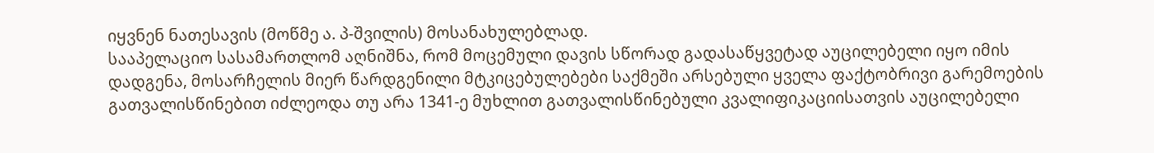იყვნენ ნათესავის (მოწმე ა. პ-შვილის) მოსანახულებლად.
სააპელაციო სასამართლომ აღნიშნა, რომ მოცემული დავის სწორად გადასაწყვეტად აუცილებელი იყო იმის დადგენა, მოსარჩელის მიერ წარდგენილი მტკიცებულებები საქმეში არსებული ყველა ფაქტობრივი გარემოების გათვალისწინებით იძლეოდა თუ არა 1341-ე მუხლით გათვალისწინებული კვალიფიკაციისათვის აუცილებელი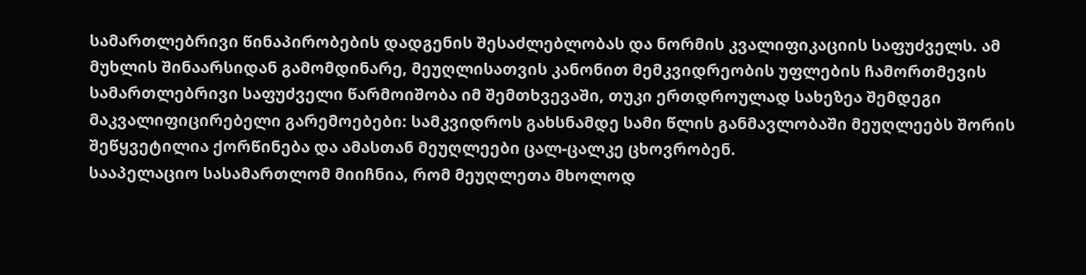სამართლებრივი წინაპირობების დადგენის შესაძლებლობას და ნორმის კვალიფიკაციის საფუძველს. ამ მუხლის შინაარსიდან გამომდინარე, მეუღლისათვის კანონით მემკვიდრეობის უფლების ჩამორთმევის სამართლებრივი საფუძველი წარმოიშობა იმ შემთხვევაში, თუკი ერთდროულად სახეზეა შემდეგი მაკვალიფიცირებელი გარემოებები: სამკვიდროს გახსნამდე სამი წლის განმავლობაში მეუღლეებს შორის შეწყვეტილია ქორწინება და ამასთან მეუღლეები ცალ-ცალკე ცხოვრობენ.
სააპელაციო სასამართლომ მიიჩნია, რომ მეუღლეთა მხოლოდ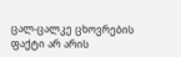ცალ-ცალკე ცხოვრების ფაქტი არ არის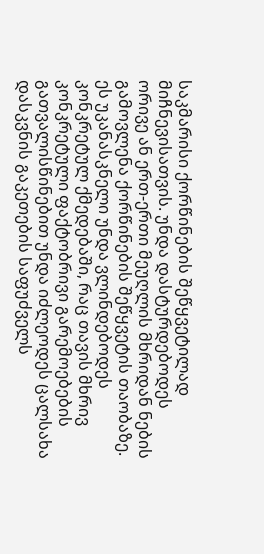საკმარისი ქორწინების შეწყვეტილად მიჩნევისათვის. უნდა დასტურდებოდეს ორივე ან ერთ-ერთი მეუღლის მხრიდან ნების გამოვლენა ქორწინების შეწყვეტის თაობაზე. ეს უკანასკნელი უნდა ვლინდებოდეს კონკრეტულ ქმედებაში, რაც თავის მხრივ კონკრეტული ფაქტობრივი გარემოებების გათვალისწინებით უნდა იძლეოდეს ცალსახა დასკვნის გაკეთების საფუძველს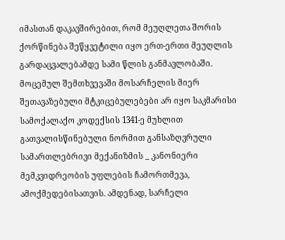იმასთან დაკავშირებით, რომ მეუღლეთა შორის ქორწინება შეწყვეტილი იყო ერთ-ერთი მეუღლის გარდაცვალებამდე სამი წლის განმავლობაში. მოცემულ შემთხვევაში მოსარჩელის მიერ შეთავაზებული მტკიცებულებები არ იყო საკმარისი სამოქალაქო კოდექსის 1341-ე მუხლით გათვალისწინებული ნორმით განსაზღვრული სამართლებრივი მექანიზმის _ კანონიერი მემკვიდრეობის უფლების ჩამორთმევა, ამოქმედებისათვის. ამდენად, სარჩელი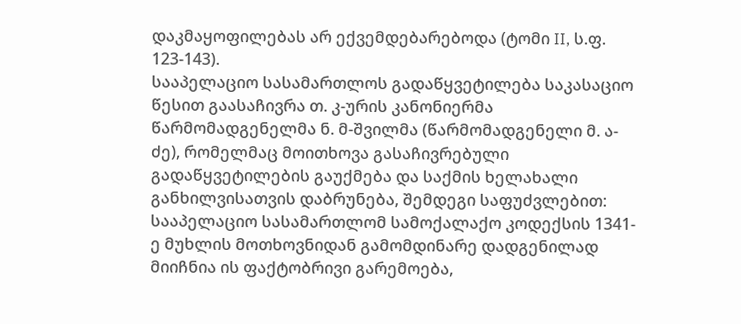დაკმაყოფილებას არ ექვემდებარებოდა (ტომი II, ს.ფ. 123-143).
სააპელაციო სასამართლოს გადაწყვეტილება საკასაციო წესით გაასაჩივრა თ. კ-ურის კანონიერმა წარმომადგენელმა ნ. მ-შვილმა (წარმომადგენელი მ. ა-ძე), რომელმაც მოითხოვა გასაჩივრებული გადაწყვეტილების გაუქმება და საქმის ხელახალი განხილვისათვის დაბრუნება, შემდეგი საფუძვლებით:
სააპელაციო სასამართლომ სამოქალაქო კოდექსის 1341-ე მუხლის მოთხოვნიდან გამომდინარე დადგენილად მიიჩნია ის ფაქტობრივი გარემოება,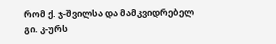რომ ქ. ჯ-შვილსა და მამკვიდრებელ გი. კ-ურს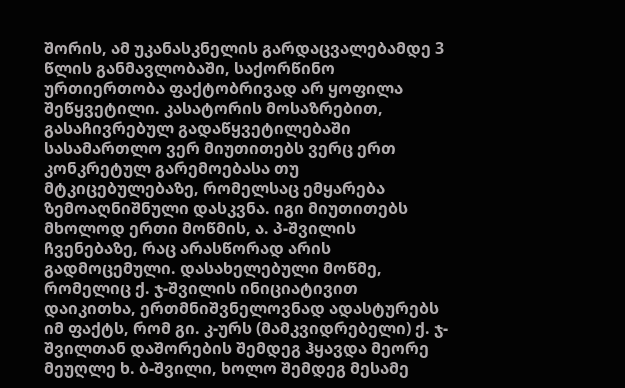შორის, ამ უკანასკნელის გარდაცვალებამდე 3 წლის განმავლობაში, საქორწინო ურთიერთობა ფაქტობრივად არ ყოფილა შეწყვეტილი. კასატორის მოსაზრებით, გასაჩივრებულ გადაწყვეტილებაში სასამართლო ვერ მიუთითებს ვერც ერთ კონკრეტულ გარემოებასა თუ მტკიცებულებაზე, რომელსაც ემყარება ზემოაღნიშნული დასკვნა. იგი მიუთითებს მხოლოდ ერთი მოწმის, ა. პ-შვილის ჩვენებაზე, რაც არასწორად არის გადმოცემული. დასახელებული მოწმე, რომელიც ქ. ჯ-შვილის ინიციატივით დაიკითხა, ერთმნიშვნელოვნად ადასტურებს იმ ფაქტს, რომ გი. კ-ურს (მამკვიდრებელი) ქ. ჯ-შვილთან დაშორების შემდეგ ჰყავდა მეორე მეუღლე ხ. ბ-შვილი, ხოლო შემდეგ მესამე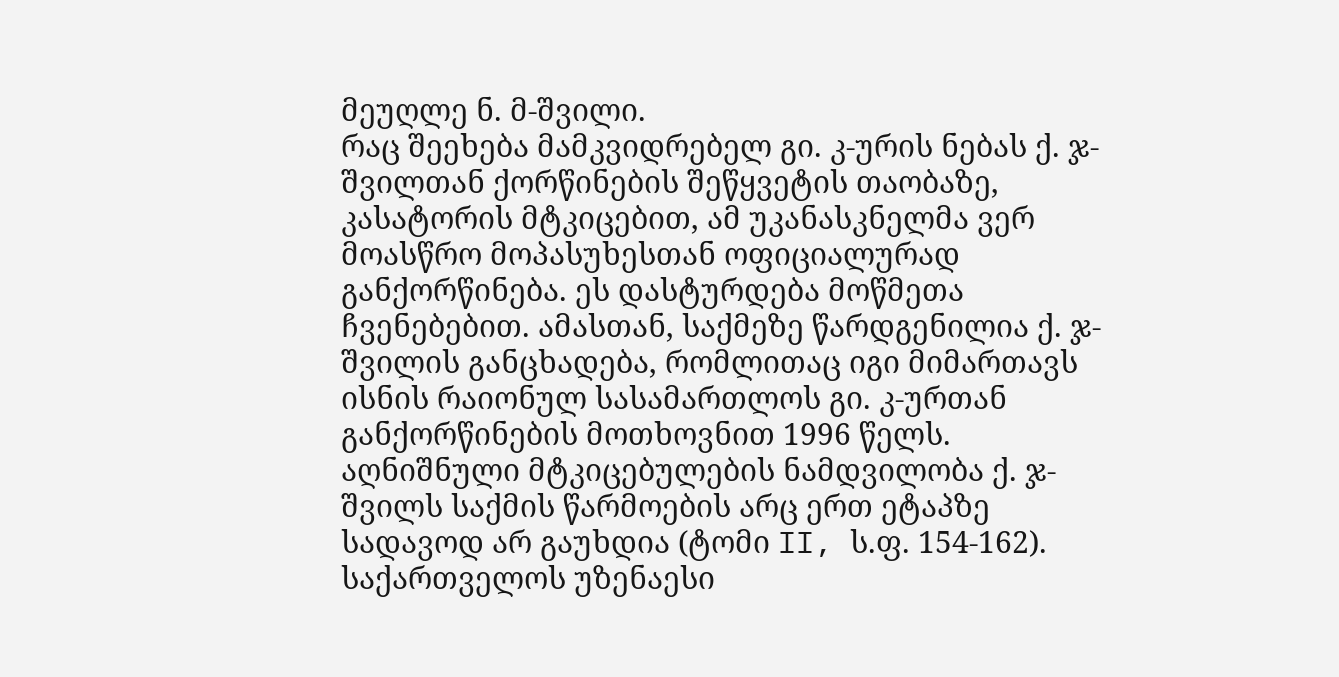მეუღლე ნ. მ-შვილი.
რაც შეეხება მამკვიდრებელ გი. კ-ურის ნებას ქ. ჯ-შვილთან ქორწინების შეწყვეტის თაობაზე, კასატორის მტკიცებით, ამ უკანასკნელმა ვერ მოასწრო მოპასუხესთან ოფიციალურად განქორწინება. ეს დასტურდება მოწმეთა ჩვენებებით. ამასთან, საქმეზე წარდგენილია ქ. ჯ-შვილის განცხადება, რომლითაც იგი მიმართავს ისნის რაიონულ სასამართლოს გი. კ-ურთან განქორწინების მოთხოვნით 1996 წელს. აღნიშნული მტკიცებულების ნამდვილობა ქ. ჯ-შვილს საქმის წარმოების არც ერთ ეტაპზე სადავოდ არ გაუხდია (ტომი II, ს.ფ. 154-162).
საქართველოს უზენაესი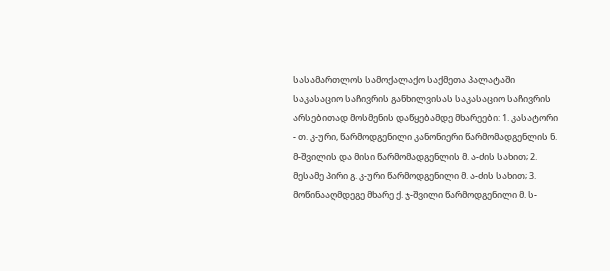სასამართლოს სამოქალაქო საქმეთა პალატაში საკასაციო საჩივრის განხილვისას საკასაციო საჩივრის არსებითად მოსმენის დაწყებამდე მხარეები: 1. კასატორი - თ. კ-ური, წარმოდგენილი კანონიერი წარმომადგენლის ნ. მ-შვილის და მისი წარმომადგენლის მ. ა-ძის სახით; 2. მესამე პირი გ. კ-ური წარმოდგენილი მ. ა-ძის სახით; 3. მოწინააღმდეგე მხარე ქ. ჯ-შვილი წარმოდგენილი მ. ს-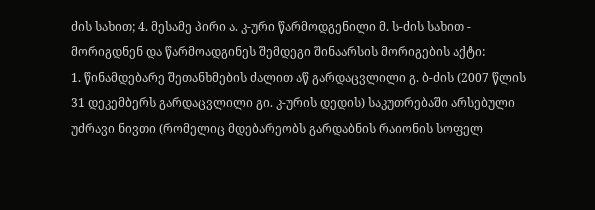ძის სახით; 4. მესამე პირი ა. კ-ური წარმოდგენილი მ. ს-ძის სახით - მორიგდნენ და წარმოადგინეს შემდეგი შინაარსის მორიგების აქტი:
1. წინამდებარე შეთანხმების ძალით აწ გარდაცვლილი გ. ბ-ძის (2007 წლის 31 დეკემბერს გარდაცვლილი გი. კ-ურის დედის) საკუთრებაში არსებული უძრავი ნივთი (რომელიც მდებარეობს გარდაბნის რაიონის სოფელ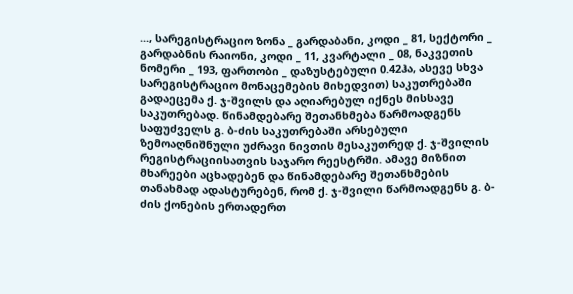..., სარეგისტრაციო ზონა _ გარდაბანი, კოდი _ 81, სექტორი _ გარდაბნის რაიონი, კოდი _ 11, კვარტალი _ 08, ნაკვეთის ნომერი _ 193, ფართობი _ დაზუსტებული 0.42ჰა, ასევე სხვა სარეგისტრაციო მონაცემების მიხედვით) საკუთრებაში გადაეცემა ქ. ჯ-შვილს და აღიარებულ იქნეს მისსავე საკუთრებად. წინამდებარე შეთანხმება წარმოადგენს საფუძველს გ. ბ-ძის საკუთრებაში არსებული ზემოაღნიშნული უძრავი ნივთის მესაკუთრედ ქ. ჯ-შვილის რეგისტრაციისათვის საჯარო რეესტრში. ამავე მიზნით მხარეები აცხადებენ და წინამდებარე შეთანხმების თანახმად ადასტურებენ, რომ ქ. ჯ-შვილი წარმოადგენს გ. ბ-ძის ქონების ერთადერთ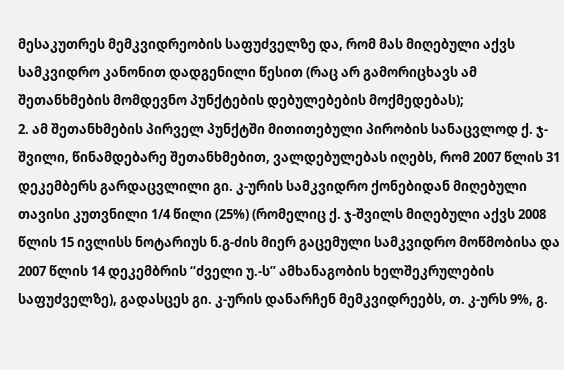მესაკუთრეს მემკვიდრეობის საფუძველზე და, რომ მას მიღებული აქვს სამკვიდრო კანონით დადგენილი წესით (რაც არ გამორიცხავს ამ შეთანხმების მომდევნო პუნქტების დებულებების მოქმედებას);
2. ამ შეთანხმების პირველ პუნქტში მითითებული პირობის სანაცვლოდ ქ. ჯ-შვილი, წინამდებარე შეთანხმებით, ვალდებულებას იღებს, რომ 2007 წლის 31 დეკემბერს გარდაცვლილი გი. კ-ურის სამკვიდრო ქონებიდან მიღებული თავისი კუთვნილი 1/4 წილი (25%) (რომელიც ქ. ჯ-შვილს მიღებული აქვს 2008 წლის 15 ივლისს ნოტარიუს ნ.გ-ძის მიერ გაცემული სამკვიდრო მოწმობისა და 2007 წლის 14 დეკემბრის “ძველი უ.-ს” ამხანაგობის ხელშეკრულების საფუძველზე), გადასცეს გი. კ-ურის დანარჩენ მემკვიდრეებს, თ. კ-ურს 9%, გ.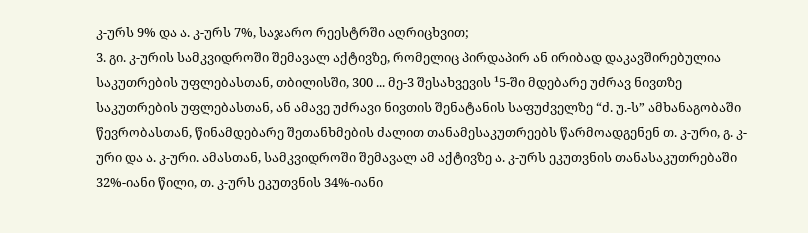კ-ურს 9% და ა. კ-ურს 7%, საჯარო რეესტრში აღრიცხვით;
3. გი. კ-ურის სამკვიდროში შემავალ აქტივზე, რომელიც პირდაპირ ან ირიბად დაკავშირებულია საკუთრების უფლებასთან, თბილისში, 300 ... მე-3 შესახვევის ¹5-ში მდებარე უძრავ ნივთზე საკუთრების უფლებასთან, ან ამავე უძრავი ნივთის შენატანის საფუძველზე “ძ. უ.-ს” ამხანაგობაში წევრობასთან, წინამდებარე შეთანხმების ძალით თანამესაკუთრეებს წარმოადგენენ თ. კ-ური, გ. კ-ური და ა. კ-ური. ამასთან, სამკვიდროში შემავალ ამ აქტივზე ა. კ-ურს ეკუთვნის თანასაკუთრებაში 32%-იანი წილი, თ. კ-ურს ეკუთვნის 34%-იანი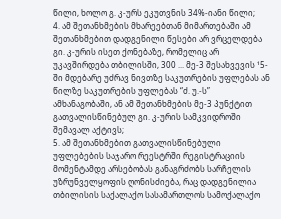წილი, ხოლო გ. კ-ურს ეკუთვნის 34%-იანი წილი;
4. ამ შეთანხმების მხარეებთან მიმართებაში ამ შეთანხმებით დადგენილი წესები არ ვრცელდება გი. კ-ურის ისეთ ქონებაზე, რომელიც არ უკავშირდება თბილისში, 300 ... მე-3 შესახვევის ¹5-ში მდებარე უძრავ ნივთზე საკუთრების უფლებას ან წილზე საკუთრების უფლებას “ძ. უ.-ს” ამხანაგობაში, ან ამ შეთანხმების მე-3 პუნქტით გათვალისწინებულ გი. კ-ურის სამკვიდროში შემავალ აქტივს;
5. ამ შეთანხმებით გათვალისწინებული უფლებების საჯარო რეესტრში რეგისტრაციის მომენტამდე არსებობას განაგრძობს სარჩელის უზრუნველყოფის ღონისძიება, რაც დადგენილია თბილისის საქალაქო სასამართლოს სამოქალაქო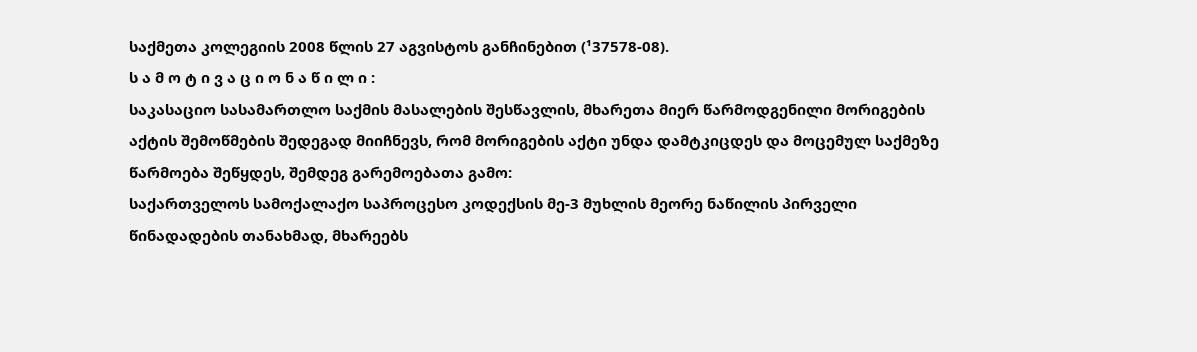საქმეთა კოლეგიის 2008 წლის 27 აგვისტოს განჩინებით (¹37578-08).
ს ა მ ო ტ ი ვ ა ც ი ო ნ ა წ ი ლ ი :
საკასაციო სასამართლო საქმის მასალების შესწავლის, მხარეთა მიერ წარმოდგენილი მორიგების აქტის შემოწმების შედეგად მიიჩნევს, რომ მორიგების აქტი უნდა დამტკიცდეს და მოცემულ საქმეზე წარმოება შეწყდეს, შემდეგ გარემოებათა გამო:
საქართველოს სამოქალაქო საპროცესო კოდექსის მე-3 მუხლის მეორე ნაწილის პირველი წინადადების თანახმად, მხარეებს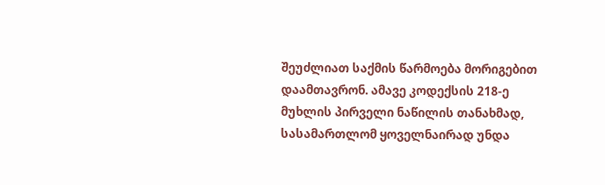შეუძლიათ საქმის წარმოება მორიგებით დაამთავრონ. ამავე კოდექსის 218-ე მუხლის პირველი ნაწილის თანახმად, სასამართლომ ყოველნაირად უნდა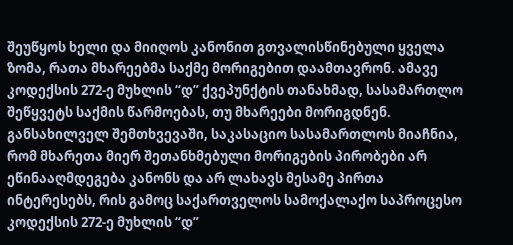შეუწყოს ხელი და მიიღოს კანონით გთვალისწინებული ყველა ზომა, რათა მხარეებმა საქმე მორიგებით დაამთავრონ. ამავე კოდექსის 272-ე მუხლის “დ” ქვეპუნქტის თანახმად, სასამართლო შეწყვეტს საქმის წარმოებას, თუ მხარეები მორიგდნენ.
განსახილველ შემთხვევაში, საკასაციო სასამართლოს მიაჩნია, რომ მხარეთა მიერ შეთანხმებული მორიგების პირობები არ ეწინააღმდეგება კანონს და არ ლახავს მესამე პირთა ინტერესებს, რის გამოც საქართველოს სამოქალაქო საპროცესო კოდექსის 272-ე მუხლის “დ”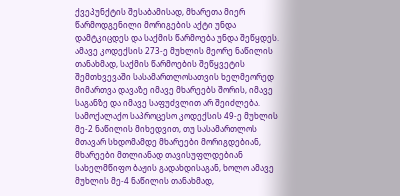ქვეპუნქტის შესაბამისად, მხარეთა მიერ წარმოდგენილი მორიგების აქტი უნდა დამტკიცდეს და საქმის წარმოება უნდა შეწყდეს. ამავე კოდექსის 273-ე მუხლის მეორე ნაწილის თანახმად, საქმის წარმოების შეწყვეტის შემთხვევაში სასამართლოსათვის ხელმეორედ მიმართვა დავაზე იმავე მხარეებს შორის, იმავე საგანზე და იმავე საფუძვლით არ შეიძლება.
სამოქალაქო საპროცესო კოდექსის 49-ე მუხლის მე-2 ნაწილის მიხედვით, თუ სასამართლოს მთავარ სხდომამდე მხარეები მორიგდებიან, მხარეები მთლიანად თავისუფლდებიან სახელმწიფო ბაჟის გადახდისაგან, ხოლო ამავე მუხლის მე-4 ნაწილის თანახმად,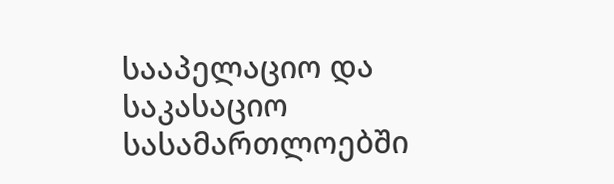სააპელაციო და საკასაციო სასამართლოებში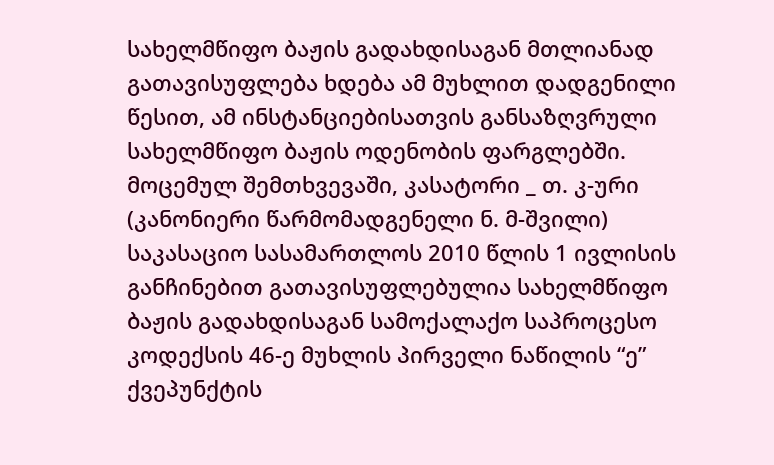სახელმწიფო ბაჟის გადახდისაგან მთლიანად გათავისუფლება ხდება ამ მუხლით დადგენილი წესით, ამ ინსტანციებისათვის განსაზღვრული სახელმწიფო ბაჟის ოდენობის ფარგლებში.
მოცემულ შემთხვევაში, კასატორი _ თ. კ-ური (კანონიერი წარმომადგენელი ნ. მ-შვილი) საკასაციო სასამართლოს 2010 წლის 1 ივლისის განჩინებით გათავისუფლებულია სახელმწიფო ბაჟის გადახდისაგან სამოქალაქო საპროცესო კოდექსის 46-ე მუხლის პირველი ნაწილის “ე” ქვეპუნქტის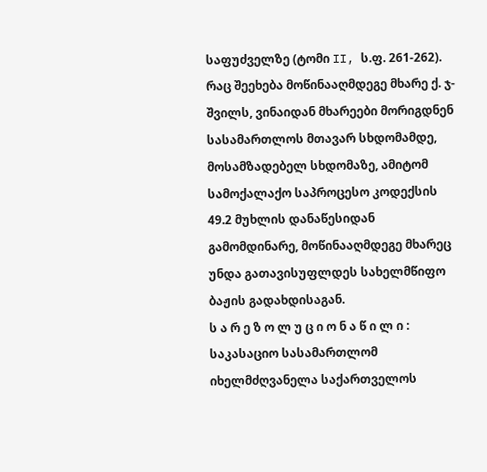საფუძველზე (ტომი II, ს.ფ. 261-262). რაც შეეხება მოწინააღმდეგე მხარე ქ. ჯ-შვილს, ვინაიდან მხარეები მორიგდნენ სასამართლოს მთავარ სხდომამდე, მოსამზადებელ სხდომაზე, ამიტომ სამოქალაქო საპროცესო კოდექსის 49.2 მუხლის დანაწესიდან გამომდინარე, მოწინააღმდეგე მხარეც უნდა გათავისუფლდეს სახელმწიფო ბაჟის გადახდისაგან.
ს ა რ ე ზ ო ლ უ ც ი ო ნ ა წ ი ლ ი :
საკასაციო სასამართლომ იხელმძღვანელა საქართველოს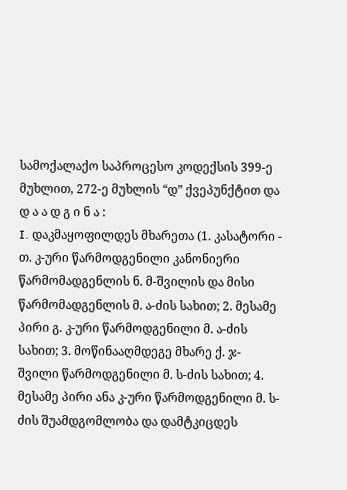სამოქალაქო საპროცესო კოდექსის 399-ე მუხლით, 272-ე მუხლის “დ” ქვეპუნქტით და
დ ა ა დ გ ი ნ ა :
I. დაკმაყოფილდეს მხარეთა (1. კასატორი - თ. კ-ური წარმოდგენილი კანონიერი წარმომადგენლის ნ. მ-შვილის და მისი წარმომადგენლის მ. ა-ძის სახით; 2. მესამე პირი გ. კ-ური წარმოდგენილი მ. ა-ძის სახით; 3. მოწინააღმდეგე მხარე ქ. ჯ-შვილი წარმოდგენილი მ. ს-ძის სახით; 4. მესამე პირი ანა კ-ური წარმოდგენილი მ. ს-ძის შუამდგომლობა და დამტკიცდეს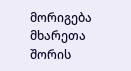მორიგება მხარეთა შორის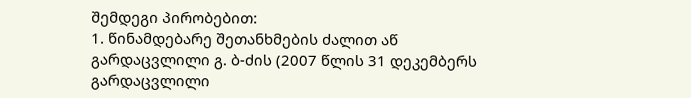შემდეგი პირობებით:
1. წინამდებარე შეთანხმების ძალით აწ გარდაცვლილი გ. ბ-ძის (2007 წლის 31 დეკემბერს გარდაცვლილი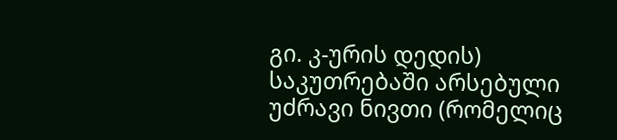გი. კ-ურის დედის) საკუთრებაში არსებული უძრავი ნივთი (რომელიც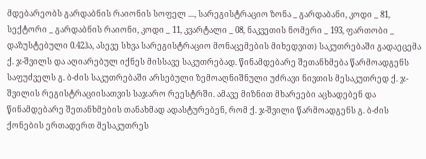მდებარეობს გარდაბნის რაიონის სოფელ ..., სარეგისტრაციო ზონა _ გარდაბანი, კოდი _ 81, სექტორი _ გარდაბნის რაიონი, კოდი _ 11, კვარტალი _ 08, ნაკვეთის ნომერი _ 193, ფართობი _ დაზუსტებული 0.42ჰა, ასევე სხვა სარეგისტრაციო მონაცემების მიხედვით) საკუთრებაში გადაეცემა ქ. ჯ-შვილს და აღიარებულ იქნეს მისსავე საკუთრებად. წინამდებარე შეთანხმება წარმოადგენს საფუძველს გ. ბ-ძის საკუთრებაში არსებული ზემოაღნიშნული უძრავი ნივთის მესაკუთრედ ქ. ჯ-შვილის რეგისტრაციისათვის საჯარო რეესტრში. ამავე მიზნით მხარეები აცხადებენ და წინამდებარე შეთანხმების თანახმად ადასტურებენ, რომ ქ. ჯ-შვილი წარმოადგენს გ. ბ-ძის ქონების ერთადერთ მესაკუთრეს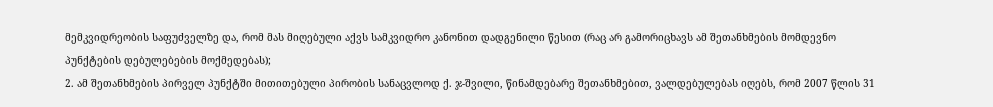მემკვიდრეობის საფუძველზე და, რომ მას მიღებული აქვს სამკვიდრო კანონით დადგენილი წესით (რაც არ გამორიცხავს ამ შეთანხმების მომდევნო პუნქტების დებულებების მოქმედებას);
2. ამ შეთანხმების პირველ პუნქტში მითითებული პირობის სანაცვლოდ ქ. ჯ-შვილი, წინამდებარე შეთანხმებით, ვალდებულებას იღებს, რომ 2007 წლის 31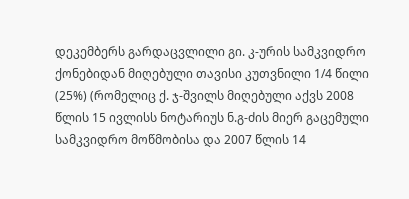დეკემბერს გარდაცვლილი გი. კ-ურის სამკვიდრო ქონებიდან მიღებული თავისი კუთვნილი 1/4 წილი (25%) (რომელიც ქ. ჯ-შვილს მიღებული აქვს 2008 წლის 15 ივლისს ნოტარიუს ნ.გ-ძის მიერ გაცემული სამკვიდრო მოწმობისა და 2007 წლის 14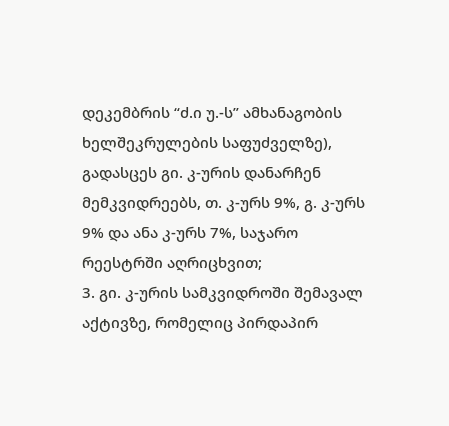დეკემბრის “ძ.ი უ.-ს” ამხანაგობის ხელშეკრულების საფუძველზე), გადასცეს გი. კ-ურის დანარჩენ მემკვიდრეებს, თ. კ-ურს 9%, გ. კ-ურს 9% და ანა კ-ურს 7%, საჯარო რეესტრში აღრიცხვით;
3. გი. კ-ურის სამკვიდროში შემავალ აქტივზე, რომელიც პირდაპირ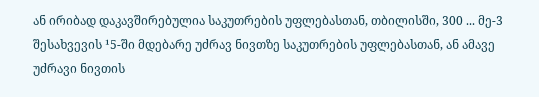ან ირიბად დაკავშირებულია საკუთრების უფლებასთან, თბილისში, 300 ... მე-3 შესახვევის ¹5-ში მდებარე უძრავ ნივთზე საკუთრების უფლებასთან, ან ამავე უძრავი ნივთის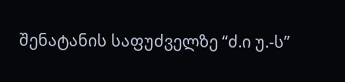შენატანის საფუძველზე “ძ.ი უ.-ს”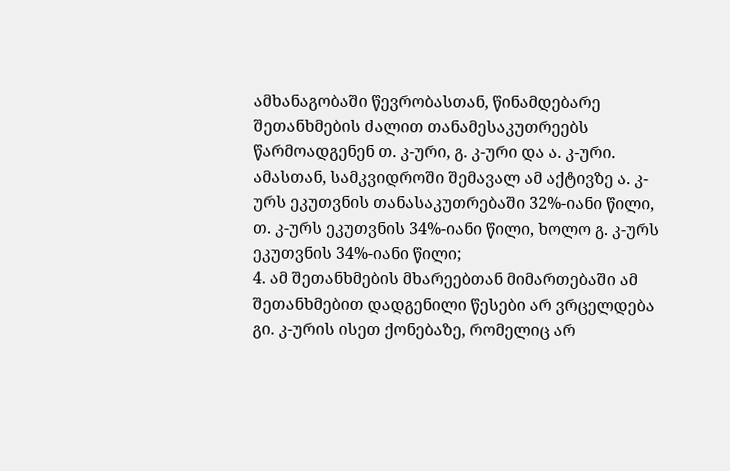ამხანაგობაში წევრობასთან, წინამდებარე შეთანხმების ძალით თანამესაკუთრეებს წარმოადგენენ თ. კ-ური, გ. კ-ური და ა. კ-ური. ამასთან, სამკვიდროში შემავალ ამ აქტივზე ა. კ-ურს ეკუთვნის თანასაკუთრებაში 32%-იანი წილი, თ. კ-ურს ეკუთვნის 34%-იანი წილი, ხოლო გ. კ-ურს ეკუთვნის 34%-იანი წილი;
4. ამ შეთანხმების მხარეებთან მიმართებაში ამ შეთანხმებით დადგენილი წესები არ ვრცელდება გი. კ-ურის ისეთ ქონებაზე, რომელიც არ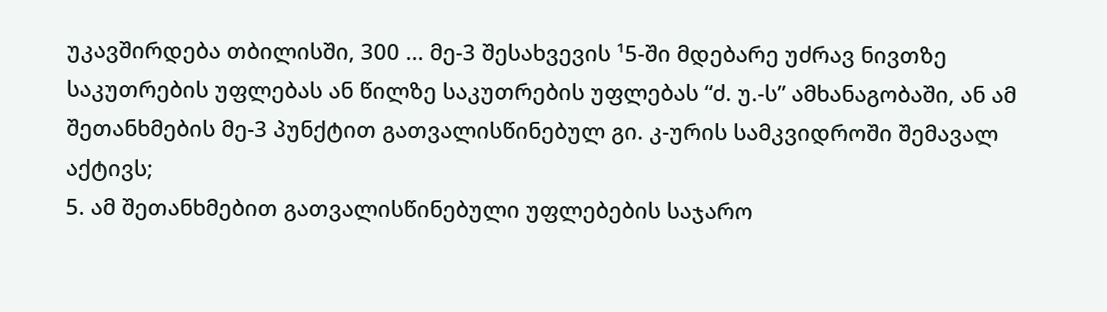უკავშირდება თბილისში, 300 ... მე-3 შესახვევის ¹5-ში მდებარე უძრავ ნივთზე საკუთრების უფლებას ან წილზე საკუთრების უფლებას “ძ. უ.-ს” ამხანაგობაში, ან ამ შეთანხმების მე-3 პუნქტით გათვალისწინებულ გი. კ-ურის სამკვიდროში შემავალ აქტივს;
5. ამ შეთანხმებით გათვალისწინებული უფლებების საჯარო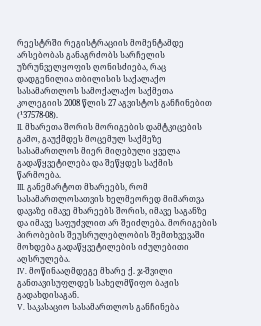რეესტრში რეგისტრაციის მომენტამდე არსებობას განაგრძობს სარჩელის უზრუნველყოფის ღონისძიება, რაც დადგენილია თბილისის საქალაქო სასამართლოს სამოქალაქო საქმეთა კოლეგიის 2008 წლის 27 აგვისტოს განჩინებით (¹37578-08).
II. მხარეთა შორის მორიგების დამტკიცების გამო, გაუქმდეს მოცემულ საქმეზე სასამართლოს მიერ მიღებული ყველა გადაწყვეტილება და შეწყდეს საქმის წარმოება.
III. განემარტოთ მხარეებს, რომ სასამართლოსათვის ხელმეორედ მიმართვა დავაზე იმავე მხარეებს შორის, იმავე საგანზე და იმავე საფუძვლით არ შეიძლება. მორიგების პირობების შეუსრულებლობის შემთხვევაში მოხდება გადაწყვეტილების იძულებითი აღსრულება.
IV. მოწინააღმდეგე მხარე ქ. ჯ-შვილი განთავისუფლდეს სახელმწიფო ბაჟის გადახდისაგან.
V. საკასაციო სასამართლოს განჩინება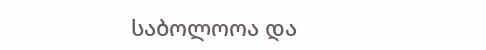საბოლოოა და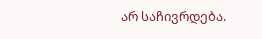არ საჩივრდება.